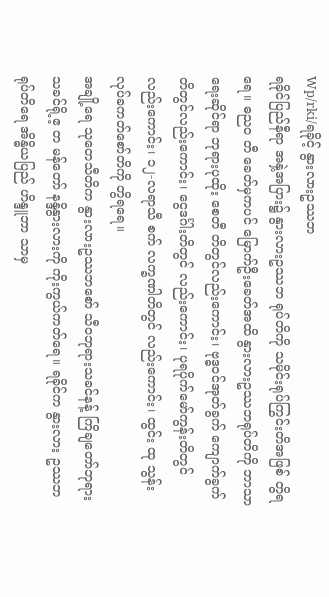Wp/rki/ရခိုင့် နွားလားဥဿဘ
ရခိုင်ပြည်နီရာ အနှဲ့အပြား၌ နွားလားဥဿဘ ရုပ်တိကို သမိုင်းရုပ်ကြွင်းတိအဖြစ် တွိရရေ။ ဓည၀ တီ ခေတ်မှကပင် မြောက်ဦးခေတ်အထိ နွားလားဥဿဘရုပ်တိကို ဘာသာရေးဆိုင်ရာ ဘုရားပုထိုး စေတီ တိတွင်လည်းကောင်း၊ ဗုဒ္ဓဝင်အုတ်ခွက် ကျောက်ခွက်တိတွင်လည်းကောင်း၊ ငွေဒင်္ဂါးတိတွင် လည်းကောင်း၊ ပုရပိုက်မော်ကွန်းတိတွင် လည်းကောင်း၊ ၁၂-လရာသီ စက် လက္ခဏါတိတွင် လည်းကောင်း၊ ထွင်း ထု သွန်းလုပ်ခကတ်စော်တိကို တွိရရေ။
အချို့ရေ သုတေသီတိက နွားလားဥဿဘစော် သီဝဘုရားသခင်နန့် ကြိချတော်ဘုရားသခင်ရို့ဧ့ တ မန်တော် နန္ဒိနွားလားကို ကိုးကွယ်ကတ်ရေ။ ရခိုင်က နွားလား ဥဿဘရုပ်တိရေ အိန္ဓိယပြည် ဟိန္ဒူဘာ သာမှ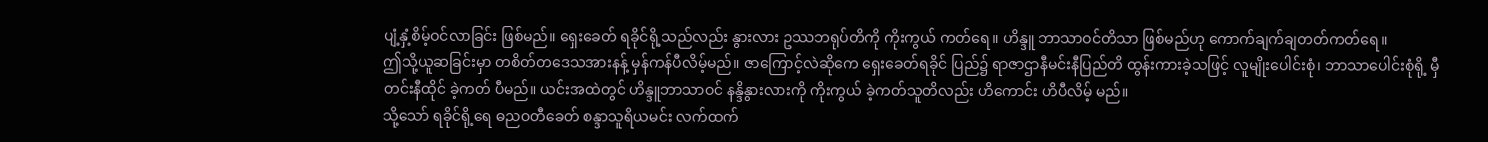ပျံ့နှံ့စိမ့်ဝင်လာခြင်း ဖြစ်မည်။ ရှေးခေတ် ရခိုင်ရို့သည်လည်း နွားလား ဥဿဘရုပ်တိကို ကိုးကွယ် ကတ်ရေ။ ဟိန္ဒူ ဘာသာဝင်တိသာ ဖြစ်မည်ဟု ကောက်ချက်ချတတ်ကတ်ရေ။
ဤသို့ယူဆခြင်းမှာ တစိတ်တဒေသအားနန့် မှန်ကန်ပီလိမ့်မည်။ ဇာကြောင့်လဲဆိုကေ ရှေးခေတ်ရခိုင် ပြည်၌ ရာဇာဌာနီမင်းနီပြည်တိ ထွန်းကားခဲ့သဖြင့် လူမျိုးပေါင်းစုံ၊ ဘာသာပေါင်းစုံရို့ မှီတင်းနီထိုင် ခဲ့ကတ် ပီမည်။ ယင်းအထဲတွင် ဟိန္ဒူဘာသာဝင် နန္ဒိနွားလားကို ကိုးကွယ် ခဲ့ကတ်သူတိလည်း ဟိကောင်း ဟိပီလိမ့် မည်။
သို့သော် ရခိုင်ရို့ရေ ဓညဝတီခေတ် စန္ဒာသူရိယမင်း လက်ထက်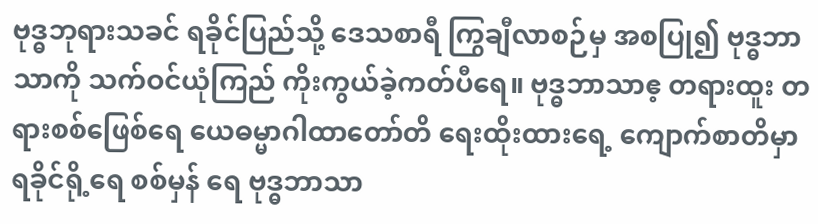ဗုဒ္ဓဘုရားသခင် ရခိုင်ပြည်သို့ ဒေသစာရီ ကြွချီလာစဉ်မှ အစပြု၍ ဗုဒ္ဓဘာသာကို သက်ဝင်ယုံကြည် ကိုးကွယ်ခဲ့ကတ်ပီရေ။ ဗုဒ္ဓဘာသာဧ့ တရားထူး တရားစစ်ဖြေစ်ရေ ယေဓမ္မာဂါထာတော်တိ ရေးထိုးထားရေ့ ကျောက်စာတိမှာ ရခိုင်ရို့ရေ စစ်မှန် ရေ ဗုဒ္ဓဘာသာ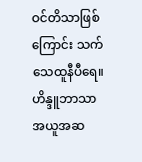ဝင်တိသာဖြစ်ကြောင်း သက်သေထူနီပီရေ။
ဟိန္ဒူဘာသာအယူအဆ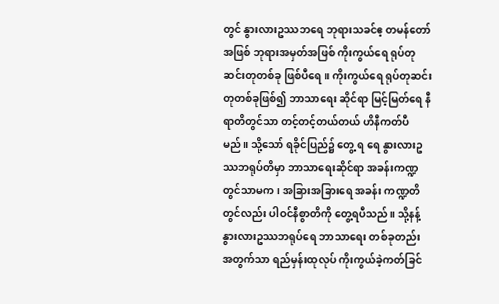တွင် နွားလားဥဿဘရေ ဘုရားသခင်ဧ့ တမန်တော်အဖြစ် ဘုရားအမှတ်အဖြစ် ကိုးကွယ်ရေ ရုပ်တုဆင်းတုတစ်ခု ဖြစ်ပီရေ။ ကိုးကွယ်ရေ ရုပ်တုဆင်းတုတစ်ခုဖြစ်၍ ဘာသာရေး ဆိုင်ရာ မြင့်မြတ်ရေ နီရာတိတွင်သာ တင့်တင့်တယ်တယ် ဟိနီကတ်ပီမည်။ သို့သော် ရခိုင်ပြည်၌ တွေ့ ရ ရေ နွားလားဥဿဘရုပ်တိမှာ ဘာသာရေးဆိုင်ရာ အခန်းကဏ္ဍတွင်သာမက၊ အခြားအခြားရေ အခန်း ကဏ္ဍတိတွင်လည်း ပါဝင်နီစွာတိကို တွေ့ရပီသည်။ သို့နန့် နွားလားဥဿဘရုပ်ရေ ဘာသာရေး တစ်ခုတည်း အတွက်သာ ရည်မှန်းထုလုပ် ကိုးကွယ်ခဲ့ကတ်ခြင်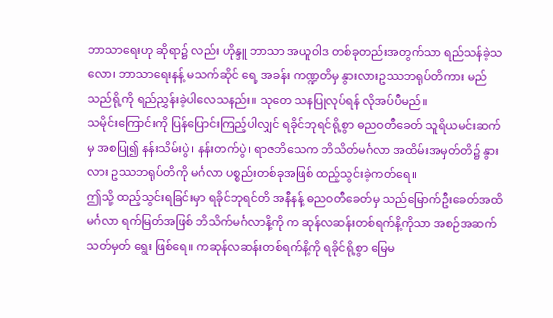ဘာသာရေးဟု ဆိုရာ၌ လည်း ဟိုန္ဒူ ဘာသာ အယူဝါဒ တစ်ခုတည်းအတွက်သာ ရည်သန်ခဲ့သလော၊ ဘာသာရေးနန့် မသက်ဆိုင် ရေ့ အခန်း ကဏ္ဍတိမှ နွားလားဥဿဘရုပ်တိကား မည်သည်ရို့ကို ရည်ညွှန်းခဲ့ပါလေသနည်း။ သုတေ သနပြုလုပ်ရန် လိုအပ်ပီမည်။
သမိုင်းကြောင်းကို ပြန်ပြောင်းကြည့်ပါလျှင် ရခိုင်ဘုရင်ရို့စွာ ဓညဝတီခေတ် သူရိယမင်းဆက်မှ အစပြု၍ နန်းသိမ်းပွဲ၊ နန်းတက်ပွဲ၊ ရာဇဘိသေက ဘိသိတ်မင်္ဂလာ အထိမ်းအမှတ်တိ၌ နွားလား ဥဿဘရုပ်တိကို မင်္ဂလာ ပစ္စည်းတစ်ခုအဖြစ် ထည့်သွင်းခဲ့ကတ်ရေ။
ဤသို့ ထည့်သွင်းရခြင်းမှာ ရခိုင်ဘုရင်တိ အနီနန့် ဓညဝတီခေတ်မှ သည်မြောက်ဦးခေတ်အထိ မင်္ဂလာ ရက်မြတ်အဖြစ် ဘိသိက်မင်္ဂလာနိ့ကို က ဆုန်လဆန်းတစ်ရက်နိ့ကိုသာ အစဉ်အဆက်သတ်မှတ် ရွေး ဖြစ်ရေ။ ကဆုန်လဆန်းတစ်ရက်နိ့ကို ရခိုင်ရို့စွာ မြေမ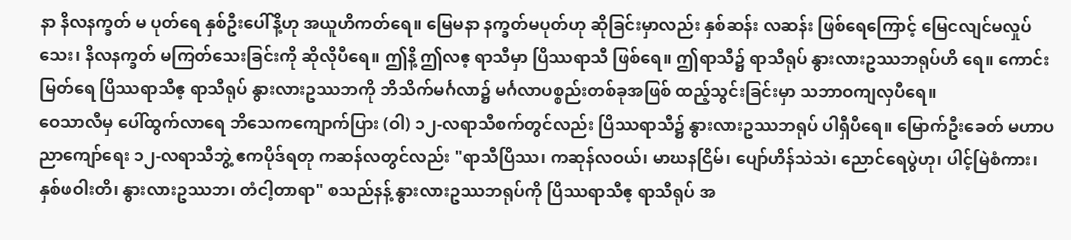နာ နိလနက္ခတ် မ ပုတ်ရေ နှစ်ဦးပေါ်နိ့ဟု အယူဟိကတ်ရေ။ မြေမနာ နက္ခတ်မပုတ်ဟု ဆိုခြင်းမှာလည်း နှစ်ဆန်း လဆန်း ဖြစ်ရေကြောင့် မြေငလျင်မလှုပ်သေး၊ နိလနက္ခတ် မကြတ်သေးခြင်းကို ဆိုလိုပီရေ။ ဤနိ့ ဤလဧ့ ရာသီမှာ ပြိဿရာသီ ဖြစ်ရေ။ ဤရာသီ၌ ရာသီရုပ် နွားလားဥဿဘရုပ်ဟိ ရေ။ ကောင်းမြတ်ရေ ပြိဿရာသီဧ့ ရာသီရုပ် နွားလားဥဿဘကို ဘိသိက်မင်္ဂလာ၌ မင်္ဂလာပစ္စည်းတစ်ခုအဖြစ် ထည့်သွင်းခြင်းမှာ သဘာဝကျလှပီရေ။
ဝေသာလီမှ ပေါ်ထွက်လာရေ ဘိသေကကျောက်ပြား (ဝါ) ၁၂-လရာသီစက်တွင်လည်း ပြိဿရာသီ၌ နွားလားဥဿဘရုပ် ပါရှီပီရေ။ မြောက်ဦးခေတ် မဟာပညာကျော်ရေး ၁၂-လရာသီဘွဲ့ ဧကပိုဒ်ရတု ကဆန်လတွင်လည်း "ရာသီပြိဿ၊ ကဆုန်လဝယ်၊ မာဃနငြိမ်၊ ပျော်ဟိန်သဲသဲ၊ ညောင်ရေပွဲဟု၊ ပါင့်မြဲစံကား၊ နှစ်ဖဝါးတိ၊ နွားလားဥဿဘ၊ တံငါ့တာရာ" စသည်နန့် နွားလားဥဿဘရုပ်ကို ပြိဿရာသီဧ့ ရာသီရုပ် အ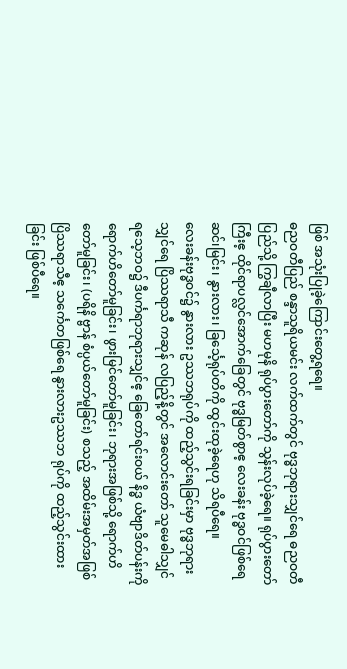ဖြစ် အသုံးပြုခဲ့ကြောင်းတွေ့ရရေ။
ဓညဝတီပြည် စန္ဒာသူရိယမင်း လက်ထက်တွင် ဗုဒ္ဓဘုရားသျှင်ရေ ဓညဝတီပြည်သို့ ကြွချီလာပြီး မဟမုနိ ရုပ်ပွားတော်ကို သွန်းလုပ်ခဲ့ရေ။ ရုပ်ပွားတော်ကြီးဧ့ ထိုင်ရာပလ္လင်အောက်ခြေတွင် ဗုဒ္ဓမြတ်စွာဧ့ လေးခန်း ဗုဒ္ဓဝင်ဖြစ်ရေ ဆင်၊မြင်း၊ နွားလား၊ ခြင်္သေ့ရုပ်တိကို ထွင်းထုခဲ့ရေဟု သိရပီရေ။
လေးခန်းဗုဒ္ဓဝင်၌ နွားလား ဥဿဘရုပ်ကို ထည့်သွင်းရခြင်းမှာ ဗုဒ္ဓဘုရားသျှင်ရေ ပြိဿရာသီ ကဆုန် လပြည့်နိ့တွင် အလောင်းတော် သူမေဓါသျှင်ရသေ့ဘဝ၌ ဒီပင်္ကရာဘုရားသျှင်ဧ့ ခြေတော်ရင်းဝယ် နိဒ္ဓ ယံဗျာဒိတ်ပန်းကို ရောက်ဟိတော်မူခြင်း၊ ဖွားမြင်တော်မူခြင်း၊ ဘုရားအဖြစ်သို့ ရောက်ဟိတော်မူခြင်း၊ (ပရိနိ ဗ္ဗာန် စံပ္ပယ်တော်မူခြင်း) စသည့် အထိမ်းအမှတ်အဖြစ် ပြိဿရာသီဧ့ သင်္ကေတဖြစ်ရေ နွားလားဥဿဘ ရုပ်ကို ထည့်သွင်းထားခြင်း ဖြစ်ပီရေ။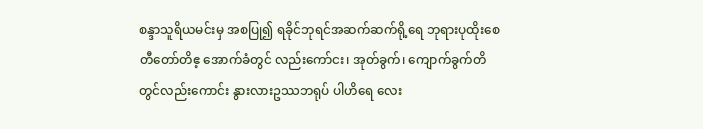စန္ဒာသူရိယမင်းမှ အစပြု၍ ရခိုင်ဘုရင်အဆက်ဆက်ရို့ရေ ဘုရားပုထိုးစေတီတော်တိဧ့ အောက်ခံတွင် လည်းကော်ငး၊ အုတ်ခွက်၊ ကျောက်ခွက်တိတွင်လည်းကောင်း နွားလားဥဿဘရုပ် ပါဟိရေ လေး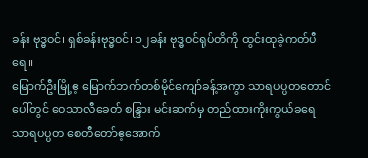ခန်း ဗုဒ္ဓဝင်၊ ရှစ်ခန်းဗုဒ္ဓဝင်၊ ၁၂ခန်း ဗုဒ္ဓဝင်ရုပ်တိကို ထွင်းထုခဲ့ကတ်ပီရေ။
မြောက်ဦးမြို့ဧ့ မြောက်ဘက်တစ်မိုင်ကျော်ခန့်အကွာ သာရပပ္ပတတောင်ပေါ်တွင် ဝေသာလီခေတ် စန္ဒြား မင်းဆက်မှ တည်ထားကိုးကွယ်ခရေ သာရပပ္ပတ စေတီတော်ဧ့အောက်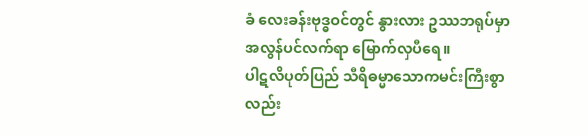ခံ လေးခန်းဗုဒ္ဓဝင်တွင် နွားလား ဥဿဘရုပ်မှာ အလွန်ပင်လက်ရာ မြောက်လှပီရေ။
ပါဋလိပုတ်ပြည် သီရိဓမ္မာသောကမင်းကြီးစွာလည်း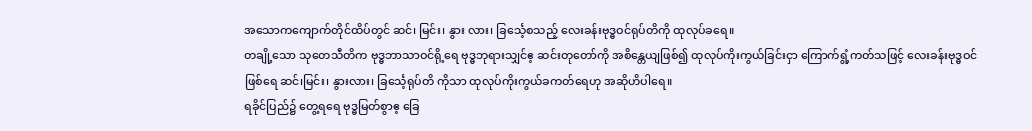အသောကကျောက်တိုင်ထိပ်တွင် ဆင်၊ မြင်း၊ နွား လား၊ ခြင်္သေ့စသည့် လေးခန်းဗုဒ္ဓဝင်ရုပ်တိကို ထုလုပ်ခရေ။
တချို့သော သုတေသီတိက ဗုဒ္ဓဘာသာဝင်ရို့ရေ ဗုဒ္ဓဘုရားသျှင်ဧ့ ဆင်းတုတော်ကို အစိန္တေယျဖြစ်၍ ထုလုပ်ကိုးကွယ်ခြင်းငှာ ကြောက်ရွံ့ကတ်သဖြင့် လေးခန်းဗုဒ္ဓဝင်ဖြစ်ရေ ဆင်၊မြင်း၊ နွားလား၊ ခြင်္သေ့ရုပ်တိ ကိုသာ ထုလုပ်ကိုးကွယ်ခကတ်ရေဟု အဆိုဟိပါရေ။
ရခိုင်ပြည်၌ တွေ့ရရေ ဗုဒ္ဓမြတ်စွာဧ့ ခြေ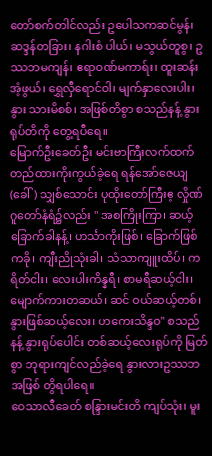တော်စက်တါင်လည်း ဥပေါသကဆင်မွန်၊ ဆဒ္ဒန်တခြား၊ နဂါးစံ ပါယ်၊ မသွယ်တူစွ၊ ဥဿဘမကျန်၊ ဧရာဝဏ်မကာရ်း၊ ထူးဆန်းအံ့ဖွယ်၊ ရွှေလှီရောင်ဝါ၊ မျက်နှာလေးပါး၊ နွား သားမိစစ်၊ အဖြစ်တိစွာ စသည်နန့် နွားရုပ်တိကို တွေ့ရပီရေ။
မြောက်ဦးခေတ်ဦး မင်းဗာကြီးလက်ထက် တည်ထားကိုးကွယ်ခဲ့ရေ ရန်အော်ဇေယျ(ခေါ်) သျှစ်သောင်း ပုထိုးတော်ကြီးဧ့ လှိုဏ်ဂူတော်နံရံ၌လည်း " အစကြိုးကြာ၊ ဆယ့်ခြောက်ခါနန့်၊ ဟင်္သာကိုးဖြစ်၊ ခြောက်ဖြစ် ကခို၊ ကျီးညိုသုံးခါ၊ သံသာကျူးထိပ်၊ ကရိတ်ငါး၊ လေးပါးကိန္နရီ၊ စာမရီဆယ့်ငါး၊ မျောက်ကားတဆယ်၊ ဆင် ဝယ်ဆယ့်တစ်၊ နွားဖြစ်ဆယ့်လေး၊ ဟကေးသိန္ဒဝ" စသည်နန့် နွားရုပ်ပေါင်း တစ်ဆယ့်လေးရုပ်ကို မြတ်စွာ ဘုရားကျင်လည်ခဲ့ရေ နွားလားဥဿဘအဖြစ် တွိရပါရေ။
ဝေသာလီခေတ် စန္ဒြားမင်းတိ ကျပ်သုံး၊ မူး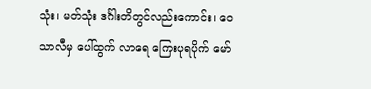သုံး၊ မတ်သုံး ဒင်္ဂါးတိတွင်လည်းကောင်း၊ ဝေသာလီမှ ပေါ်ထွက် လာရေ ကြေးပုရပိုက် မော်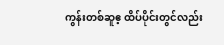ကွန်းတစ်ဆူဧ့ ထိပ်ပိုင်းတွင်လည်း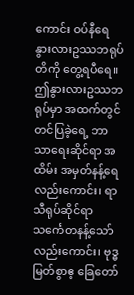ကောင်း ဝပ်နီရေ နွားလားဥဿဘရုပ် တိကို တွေ့ရပီရေ။ ဤနွားလားဥဿဘရုပ်မှာ အထက်တွင်တင်ပြခဲ့ရေ့ ဘာသာရေးဆိုင်ရာ အထိမ်း အမှတ်နန့်ရေ လည်းကောင်း၊ ရာသီရုပ်ဆိုင်ရာ သင်္ကေတနန့်သော်လည်းကောင်း၊ ဗုဒ္ဓမြတ်စွာဧ့ ခြေတော်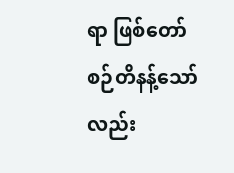ရာ ဖြစ်တော်စဉ်တိနန့်သော် လည်း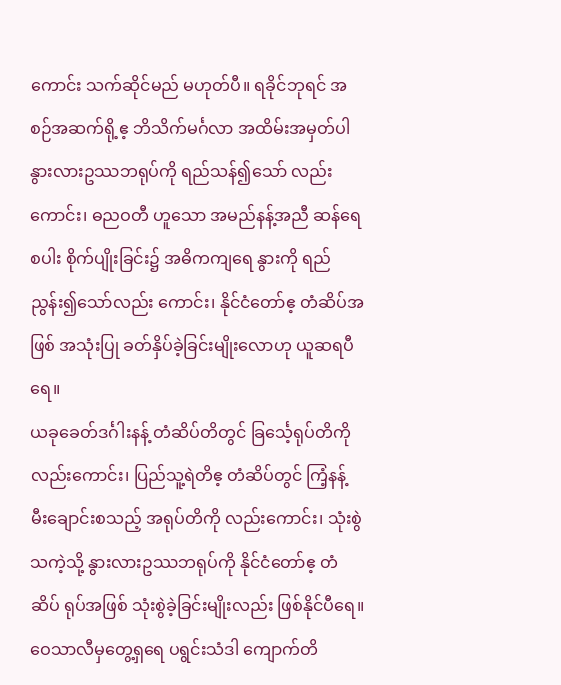ကောင်း သက်ဆိုင်မည် မဟုတ်ပီ။ ရခိုင်ဘုရင် အစဉ်အဆက်ရို့ဧ့ ဘိသိက်မင်္ဂလာ အထိမ်းအမှတ်ပါ နွားလားဥဿဘရုပ်ကို ရည်သန်၍သော် လည်းကောင်း၊ ဓညဝတီ ဟူသော အမည်နန့်အညီ ဆန်ရေစပါး စိုက်ပျိုးခြင်း၌ အဓိကကျရေ နွားကို ရည်ညွန်း၍သော်လည်း ကောင်း၊ နိုင်ငံတော်ဧ့ တံဆိပ်အဖြစ် အသုံးပြု ခတ်နှိပ်ခဲ့ခြင်းမျိုးလောဟု ယူဆရပီရေ။
ယခုခေတ်ဒင်္ဂါးနန့် တံဆိပ်တိတွင် ခြင်္သေ့ရုပ်တိကိုလည်းကောင်း၊ ပြည်သူ့ရဲတိဧ့ တံဆိပ်တွင် ကြံ့နန့် မီးချောင်းစသည့် အရုပ်တိကို လည်းကောင်း၊ သုံးစွဲသကဲ့သို့ နွားလားဥဿဘရုပ်ကို နိုင်ငံတော်ဧ့ တံဆိပ် ရုပ်အဖြစ် သုံးစွဲခဲ့ခြင်းမျိုးလည်း ဖြစ်နိုင်ပီရေ။
ဝေသာလီမှတွေ့ရှရေ ပရွင်းသံဒါ ကျောက်တိ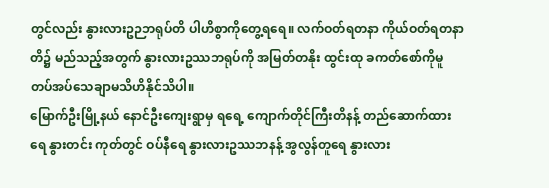တွင်လည်း နွားလားဥဉဘရုပ်တိ ပါဟိစွာကိုတွေ့ရရေ။ လက်ဝတ်ရတနာ ကိုယ်ဝတ်ရတနာတိ၌ မည်သည့်အတွက် နွားလားဥဿဘရုပ်ကို အမြတ်တနိုး ထွင်းထု ခကတ်စော်ကိုမူ တပ်အပ်သေချာမသိဟိနိုင်သိပါ။
မြောက်ဦးမြို့နယ် နောင်ဦးကျေးရွာမှ ရရေ့ ကျောက်တိုင်ကြီးတိနန့် တည်ဆောက်ထားရေ နွားတင်း ကုတ်တွင် ဝပ်နီရေ နွားလားဥဿဘနန့် အွလွန်တူရေ နွားလား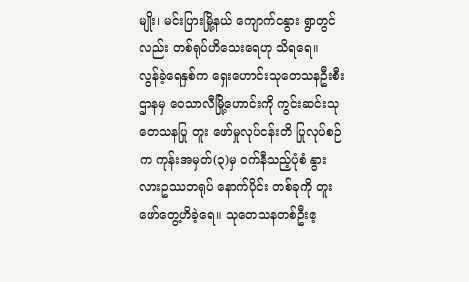မျိုး၊ မင်းပြားမြို့နယ် ကျောက်ငနွား ရွာတွင်လည်း တစ်ရုပ်ဟိသေးရေဟု သိရရေ။
လွန်ခဲ့ရေနှစ်က ရှေးဟောင်းသုတေသနဦးစီးဌာနမှ ဝေသာလီမြို့ဟောင်းကို ကွင်းဆင်းသုတေသနပြု တူး ဖော်မှုလုပ်ငန်းတိ ပြုလုပ်စဉ်က ကုန်းအမှတ်(၃)မှ ဝက်နီသည့်ပုံစံ နွားလားဥဿဘရုပ် နောက်ပိုင်း တစ်ခုကို တူးဖော်တွေ့ဟိခဲ့ရေ။ သုတေသနတစ်ဦးဧ့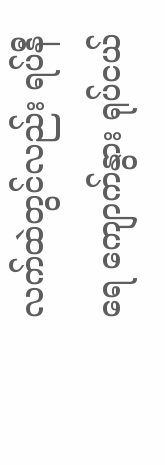လက်ထဲတွင်လည်း ရပ်နီရေ ကျောက်နွား ရုပ်ငယ်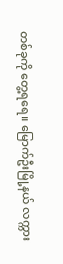တစ်ခုကို တွေ့ရရေ။ မြောက်ဦးမြို့နယ် လက္ကား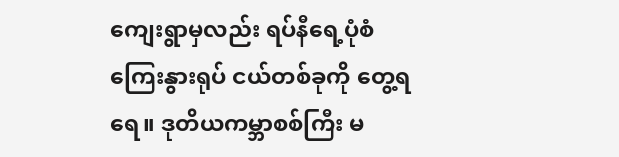ကျေးရွာမှလည်း ရပ်နီရေ့ပုံစံ ကြေးနွားရုပ် ငယ်တစ်ခုကို တွေ့ရရေ။ ဒုတိယကမ္ဘာစစ်ကြီး မ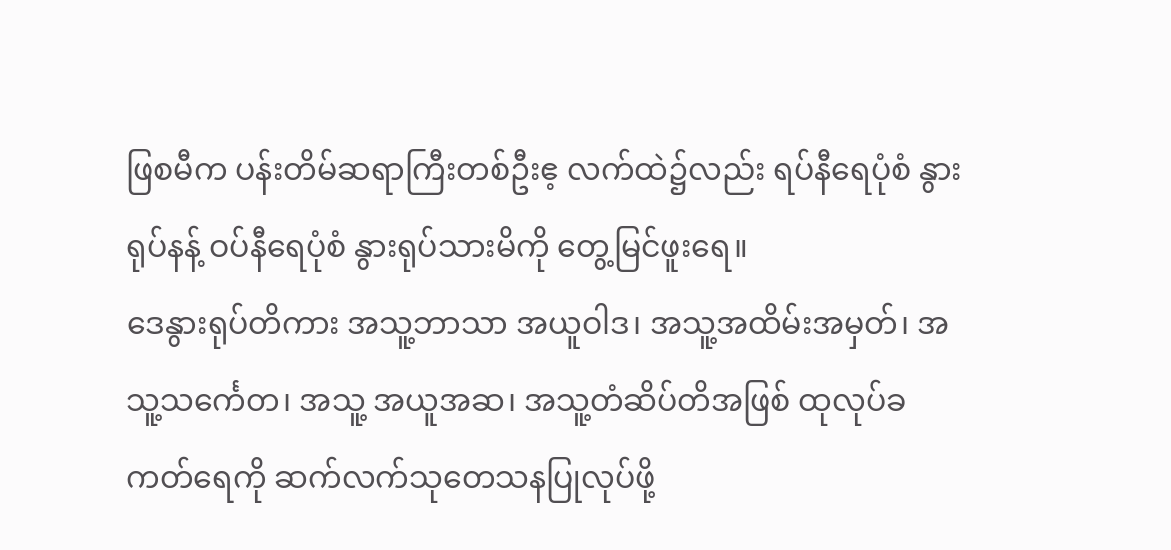ဖြစမီက ပန်းတိမ်ဆရာကြီးတစ်ဦးဧ့ လက်ထဲ၌လည်း ရပ်နီရေပုံစံ နွားရုပ်နန့် ဝပ်နီရေပုံစံ နွားရုပ်သားမိကို တွေ့မြင်ဖူးရေ။
ဒေနွားရုပ်တိကား အသူ့ဘာသာ အယူဝါဒ၊ အသူ့အထိမ်းအမှတ်၊ အသူ့သင်္ကေတ၊ အသူ့ အယူအဆ၊ အသူ့တံဆိပ်တိအဖြစ် ထုလုပ်ခကတ်ရေကို ဆက်လက်သုတေသနပြုလုပ်ဖို့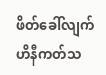ဖိတ်ခေါ်လျက်ဟိနီကတ်သ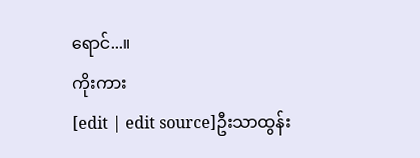ရောင်...။
ကိုးကား
[edit | edit source]ဦးသာထွန်း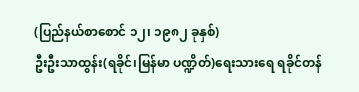(ပြည်နယ်စာစောင် ၁၂၊ ၁၉၈၂ ခုနှစ်)
ဦးဦးသာထွန်း(ရခိုင်၊မြန်မာ ပဏ္ဍိတ်)ရေးသားရေ ရခိုင်တန်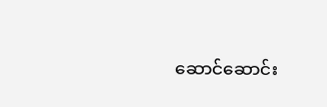ဆောင်ဆောင်း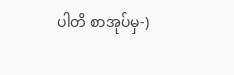ပါတိ စာအုပ်မှ-)